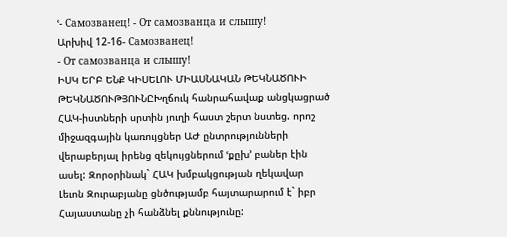ՙ- Самозванец! - От самозванца и слышу!
Արխիվ 12-16- Самозванец!
- От самозванца и слышу!
ԻՍԿ ԵՐԲ ԵՆՔ ԿԻՍԵԼՈՒ ՄԻԱՍՆԱԿԱՆ ԹԵԿՆԱԾՈՒԻ ԹԵԿՆԱԾՈՒԹՅՈՒՆԸԽղճուկ հանրահավաք անցկացրած ՀԱԿ-իստների սրտին յուղի հաստ շերտ նստեց. որոշ միջազգային կառույցներ ԱԺ ընտրությունների վերաբերյալ իրենց զեկույցներում ՙքըխ՚ բաներ էին ասել: Զորօրինակ` ՀԱԿ խմբակցության ղեկավար Լեւոն Զուրաբյանը ցնծությամբ հայտարարում է` իբր Հայաստանը չի հանձնել քննությունը: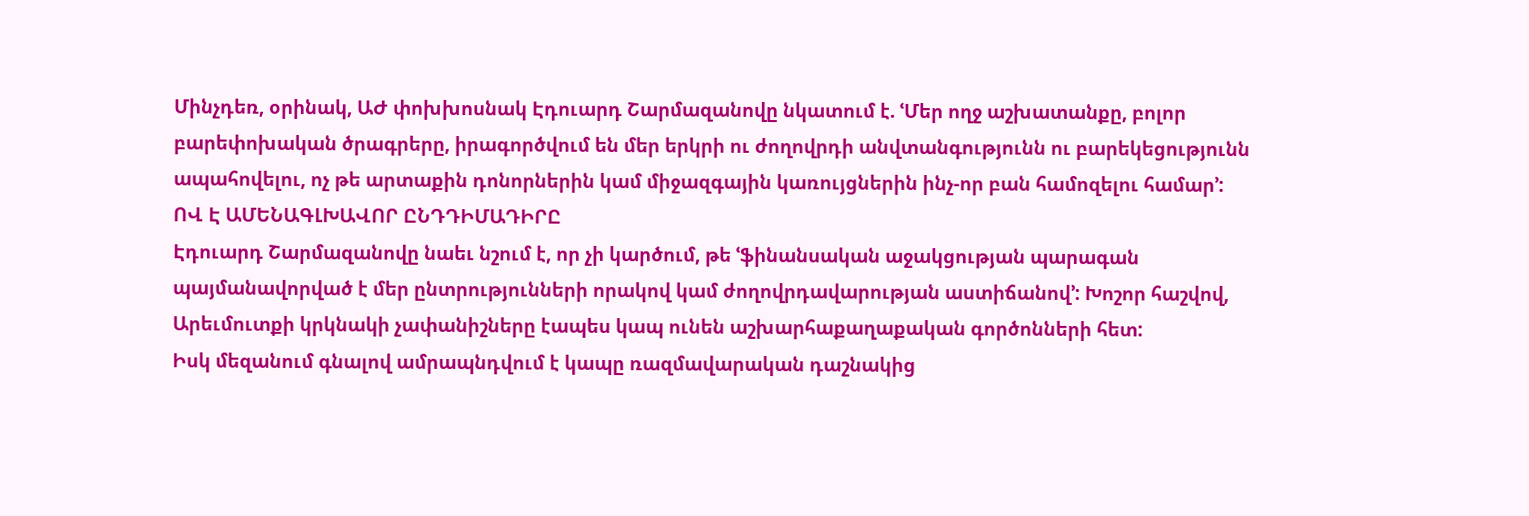Մինչդեռ, օրինակ, ԱԺ փոխխոսնակ Էդուարդ Շարմազանովը նկատում է. ՙՄեր ողջ աշխատանքը, բոլոր բարեփոխական ծրագրերը, իրագործվում են մեր երկրի ու ժողովրդի անվտանգությունն ու բարեկեցությունն ապահովելու, ոչ թե արտաքին դոնորներին կամ միջազգային կառույցներին ինչ-որ բան համոզելու համար՚:
ՈՎ Է ԱՄԵՆԱԳԼԽԱՎՈՐ ԸՆԴԴԻՄԱԴԻՐԸ
Էդուարդ Շարմազանովը նաեւ նշում է, որ չի կարծում, թե ՙֆինանսական աջակցության պարագան պայմանավորված է մեր ընտրությունների որակով կամ ժողովրդավարության աստիճանով՚: Խոշոր հաշվով, Արեւմուտքի կրկնակի չափանիշները էապես կապ ունեն աշխարհաքաղաքական գործոնների հետ:
Իսկ մեզանում գնալով ամրապնդվում է կապը ռազմավարական դաշնակից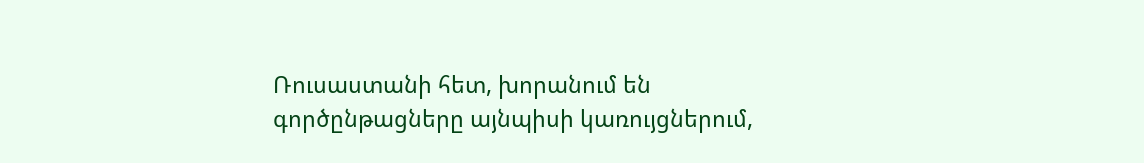Ռուսաստանի հետ, խորանում են գործընթացները այնպիսի կառույցներում,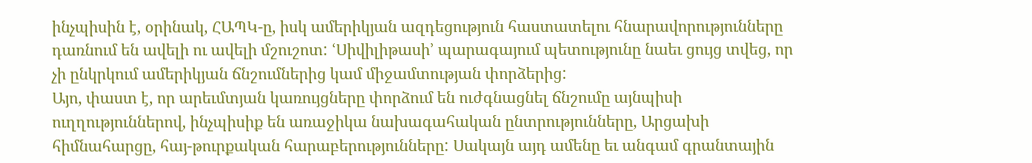ինչպիսին է, օրինակ, ՀԱՊԿ-ը, իսկ ամերիկյան ազդեցություն հաստատելու հնարավորությունները դառնում են ավելի ու ավելի մշուշոտ: ՙՍիվիլիթասի՚ պարագայում պետությունը նաեւ ցույց տվեց, որ չի ընկրկում ամերիկյան ճնշումներից կամ միջամտության փորձերից:
Այո, փաստ է, որ արեւմտյան կառույցները փորձում են ուժգնացնել ճնշումը այնպիսի ուղղություններով, ինչպիսիք են առաջիկա նախագահական ընտրությունները, Արցախի հիմնահարցը, հայ-թուրքական հարաբերությունները: Սակայն այդ ամենը եւ անգամ գրանտային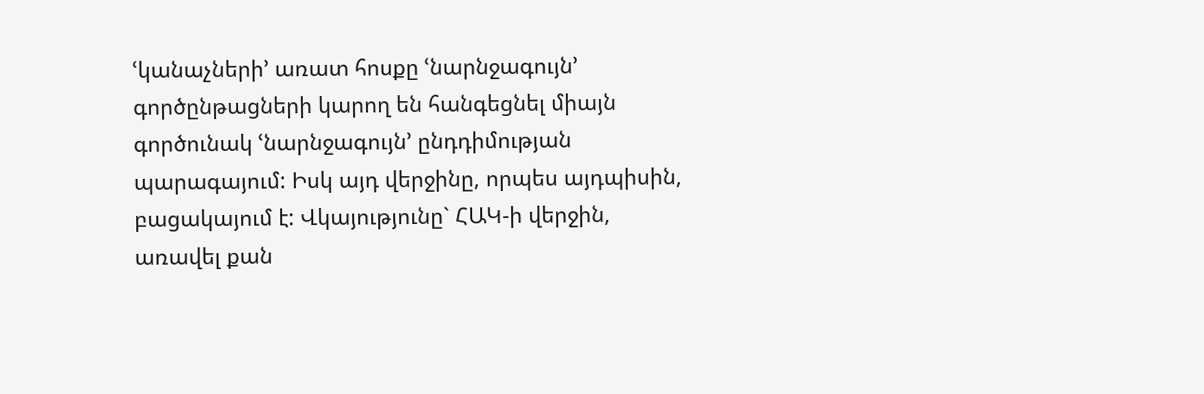ՙկանաչների՚ առատ հոսքը ՙնարնջագույն՚ գործընթացների կարող են հանգեցնել միայն գործունակ ՙնարնջագույն՚ ընդդիմության պարագայում: Իսկ այդ վերջինը, որպես այդպիսին, բացակայում է: Վկայությունը` ՀԱԿ-ի վերջին, առավել քան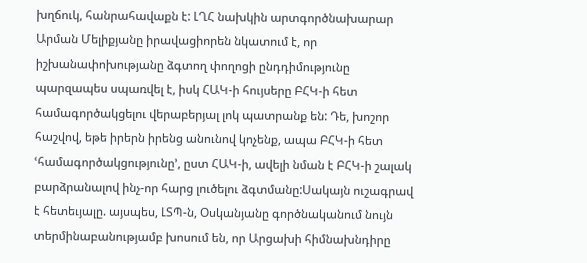խղճուկ, հանրահավաքն է: ԼՂՀ նախկին արտգործնախարար Արման Մելիքյանը իրավացիորեն նկատում է, որ իշխանափոխությանը ձգտող փողոցի ընդդիմությունը պարզապես սպառվել է, իսկ ՀԱԿ-ի հույսերը ԲՀԿ-ի հետ համագործակցելու վերաբերյալ լոկ պատրանք են: Դե, խոշոր հաշվով, եթե իրերն իրենց անունով կոչենք, ապա ԲՀԿ-ի հետ ՙհամագործակցությունը՚, ըստ ՀԱԿ-ի, ավելի նման է ԲՀԿ-ի շալակ բարձրանալով ինչ-որ հարց լուծելու ձգտմանը:Սակայն ուշագրավ է հետեւյալը. այսպես, ԼՏՊ-ն, Օսկանյանը գործնականում նույն տերմինաբանությամբ խոսում են, որ Արցախի հիմնախնդիրը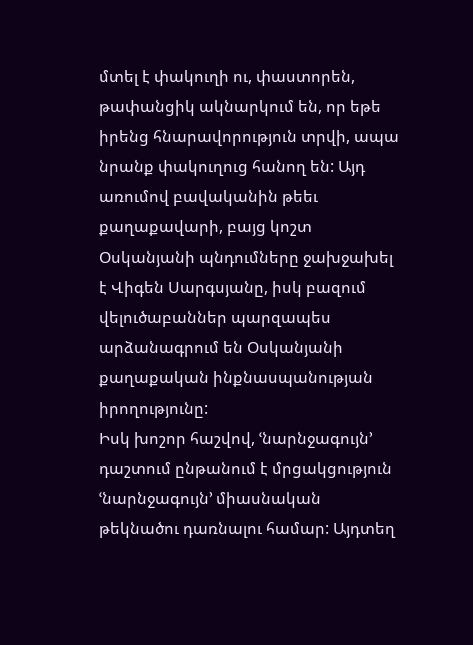մտել է փակուղի ու, փաստորեն, թափանցիկ ակնարկում են, որ եթե իրենց հնարավորություն տրվի, ապա նրանք փակուղուց հանող են: Այդ առումով բավականին թեեւ քաղաքավարի, բայց կոշտ Օսկանյանի պնդումները ջախջախել է Վիգեն Սարգսյանը, իսկ բազում վելուծաբաններ պարզապես արձանագրում են Օսկանյանի քաղաքական ինքնասպանության իրողությունը:
Իսկ խոշոր հաշվով, ՙնարնջագույն՚ դաշտում ընթանում է մրցակցություն ՙնարնջագույն՚ միասնական թեկնածու դառնալու համար: Այդտեղ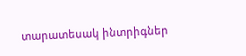տարատեսակ ինտրիգներ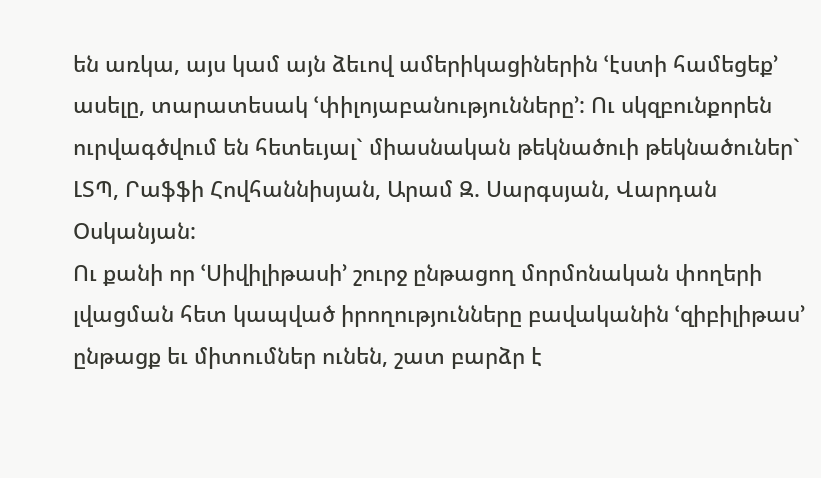են առկա, այս կամ այն ձեւով ամերիկացիներին ՙէստի համեցեք՚ ասելը, տարատեսակ ՙփիլոյաբանությունները՚: Ու սկզբունքորեն ուրվագծվում են հետեւյալ` միասնական թեկնածուի թեկնածուներ` ԼՏՊ, Րաֆֆի Հովհաննիսյան, Արամ Զ. Սարգսյան, Վարդան Օսկանյան:
Ու քանի որ ՙՍիվիլիթասի՚ շուրջ ընթացող մորմոնական փողերի լվացման հետ կապված իրողությունները բավականին ՙզիբիլիթաս՚ ընթացք եւ միտումներ ունեն, շատ բարձր է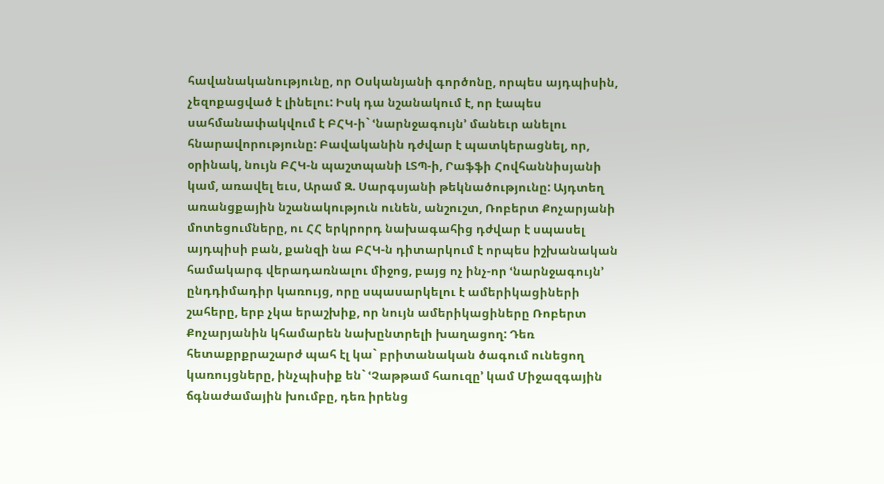հավանականությունը, որ Օսկանյանի գործոնը, որպես այդպիսին, չեզոքացված է լինելու: Իսկ դա նշանակում է, որ էապես սահմանափակվում է ԲՀԿ-ի` ՙնարնջագույն՚ մանեւր անելու հնարավորությունը: Բավականին դժվար է պատկերացնել, որ, օրինակ, նույն ԲՀԿ-ն պաշտպանի ԼՏՊ-ի, Րաֆֆի Հովհաննիսյանի կամ, առավել եւս, Արամ Զ. Սարգսյանի թեկնածությունը: Այդտեղ առանցքային նշանակություն ունեն, անշուշտ, Ռոբերտ Քոչարյանի մոտեցումները, ու ՀՀ երկրորդ նախագահից դժվար է սպասել այդպիսի բան, քանզի նա ԲՀԿ-ն դիտարկում է որպես իշխանական համակարգ վերադառնալու միջոց, բայց ոչ ինչ-որ ՙնարնջագույն՚ ընդդիմադիր կառույց, որը սպասարկելու է ամերիկացիների շահերը, երբ չկա երաշխիք, որ նույն ամերիկացիները Ռոբերտ Քոչարյանին կհամարեն նախընտրելի խաղացող: Դեռ հետաքրքրաշարժ պահ էլ կա` բրիտանական ծագում ունեցող կառույցները, ինչպիսիք են` ՙՉաթթամ հաուզը՚ կամ Միջազգային ճգնաժամային խումբը, դեռ իրենց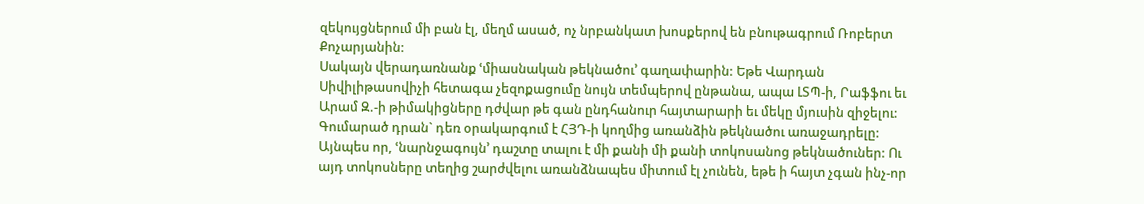զեկույցներում մի բան էլ, մեղմ ասած, ոչ նրբանկատ խոսքերով են բնութագրում Ռոբերտ Քոչարյանին:
Սակայն վերադառնանք ՙմիասնական թեկնածու՚ գաղափարին: Եթե Վարդան Սիվիլիթասովիչի հետագա չեզոքացումը նույն տեմպերով ընթանա, ապա ԼՏՊ-ի, Րաֆֆու եւ Արամ Զ.-ի թիմակիցները դժվար թե գան ընդհանուր հայտարարի եւ մեկը մյուսին զիջելու: Գումարած դրան` դեռ օրակարգում է ՀՅԴ-ի կողմից առանձին թեկնածու առաջադրելը: Այնպես որ, ՙնարնջագույն՚ դաշտը տալու է մի քանի մի քանի տոկոսանոց թեկնածուներ: Ու այդ տոկոսները տեղից շարժվելու առանձնապես միտում էլ չունեն, եթե ի հայտ չգան ինչ-որ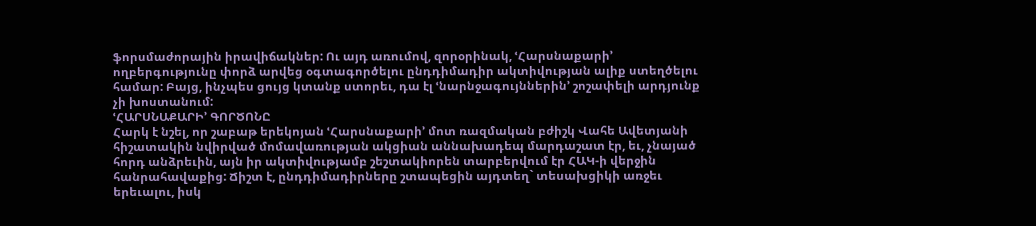ֆորսմաժորային իրավիճակներ: Ու այդ առումով, զորօրինակ, ՙՀարսնաքարի՚ ողբերգությունը փորձ արվեց օգտագործելու ընդդիմադիր ակտիվության ալիք ստեղծելու համար: Բայց, ինչպես ցույց կտանք ստորեւ, դա էլ ՙնարնջագույններին՚ շոշափելի արդյունք չի խոստանում:
ՙՀԱՐՍՆԱՔԱՐԻ՚ ԳՈՐԾՈՆԸ
Հարկ է նշել, որ շաբաթ երեկոյան ՙՀարսնաքարի՚ մոտ ռազմական բժիշկ Վահե Ավետյանի հիշատակին նվիրված մոմավառության ակցիան աննախադեպ մարդաշատ էր, եւ, չնայած հորդ անձրեւին, այն իր ակտիվությամբ շեշտակիորեն տարբերվում էր ՀԱԿ-ի վերջին հանրահավաքից: Ճիշտ է, ընդդիմադիրները շտապեցին այդտեղ` տեսախցիկի առջեւ երեւալու, իսկ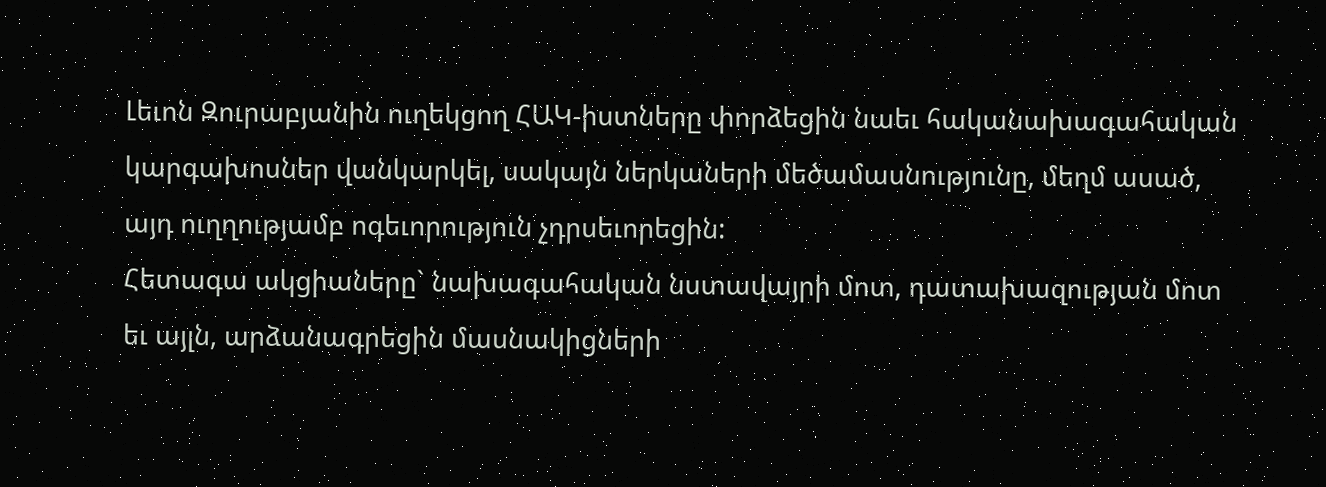Լեւոն Զուրաբյանին ուղեկցող ՀԱԿ-իստները փորձեցին նաեւ հականախագահական կարգախոսներ վանկարկել, սակայն ներկաների մեծամասնությունը, մեղմ ասած, այդ ուղղությամբ ոգեւորություն չդրսեւորեցին:
Հետագա ակցիաները` նախագահական նստավայրի մոտ, դատախազության մոտ եւ այլն, արձանագրեցին մասնակիցների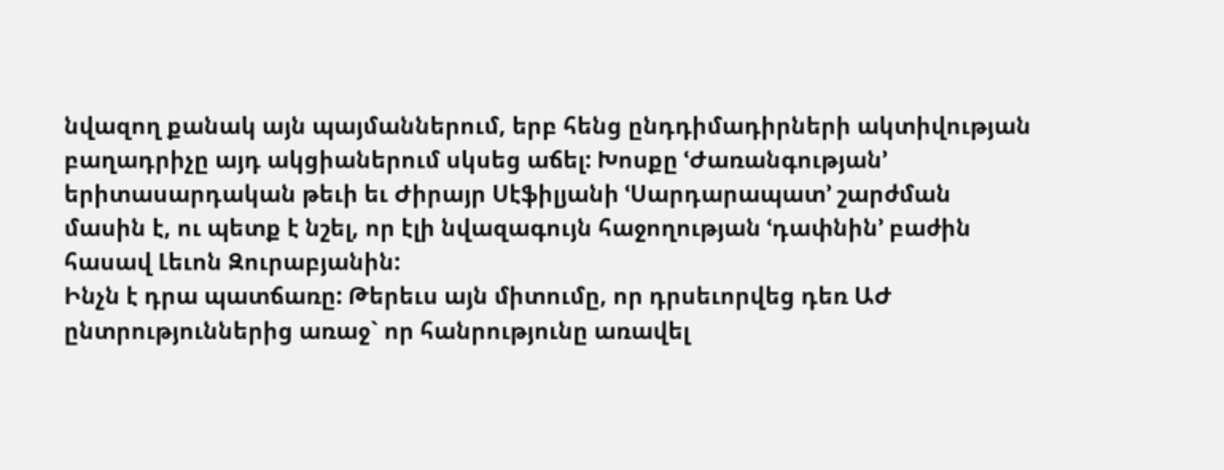նվազող քանակ այն պայմաններում, երբ հենց ընդդիմադիրների ակտիվության բաղադրիչը այդ ակցիաներում սկսեց աճել: Խոսքը ՙԺառանգության՚ երիտասարդական թեւի եւ Ժիրայր Սէֆիլյանի ՙՍարդարապատ՚ շարժման մասին է, ու պետք է նշել, որ էլի նվազագույն հաջողության ՙդափնին՚ բաժին հասավ Լեւոն Զուրաբյանին:
Ինչն է դրա պատճառը: Թերեւս այն միտումը, որ դրսեւորվեց դեռ ԱԺ ընտրություններից առաջ` որ հանրությունը առավել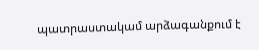պատրաստակամ արձագանքում է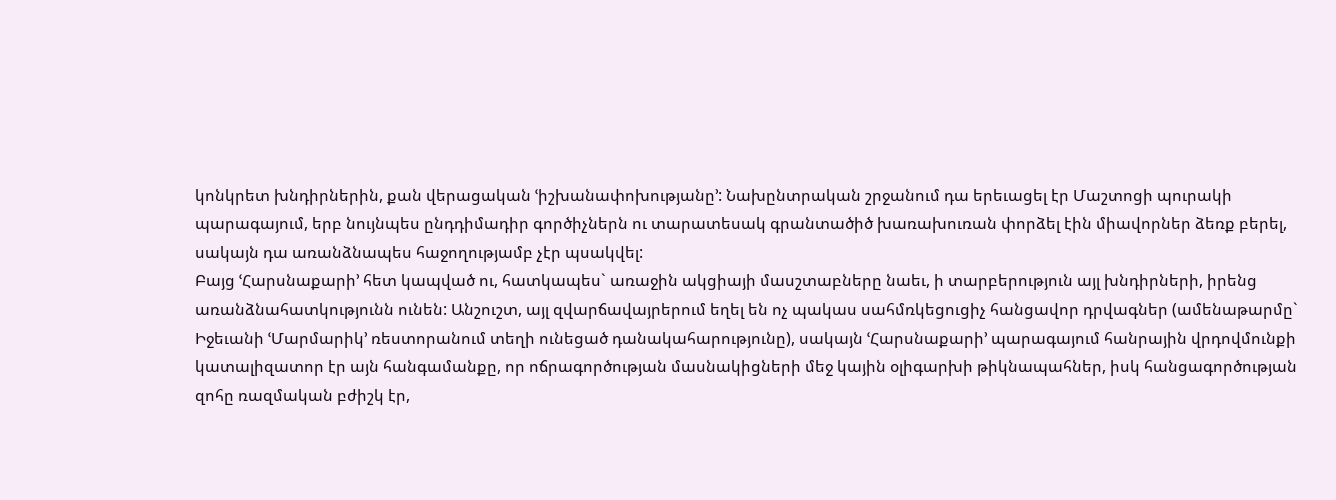կոնկրետ խնդիրներին, քան վերացական ՙիշխանափոխությանը՚: Նախընտրական շրջանում դա երեւացել էր Մաշտոցի պուրակի պարագայում, երբ նույնպես ընդդիմադիր գործիչներն ու տարատեսակ գրանտածիծ խառախուռան փորձել էին միավորներ ձեռք բերել, սակայն դա առանձնապես հաջողությամբ չէր պսակվել:
Բայց ՙՀարսնաքարի՚ հետ կապված ու, հատկապես` առաջին ակցիայի մասշտաբները նաեւ, ի տարբերություն այլ խնդիրների, իրենց առանձնահատկությունն ունեն: Անշուշտ, այլ զվարճավայրերում եղել են ոչ պակաս սահմռկեցուցիչ հանցավոր դրվագներ (ամենաթարմը` Իջեւանի ՙՄարմարիկ՚ ռեստորանում տեղի ունեցած դանակահարությունը), սակայն ՙՀարսնաքարի՚ պարագայում հանրային վրդովմունքի կատալիզատոր էր այն հանգամանքը, որ ոճրագործության մասնակիցների մեջ կային օլիգարխի թիկնապահներ, իսկ հանցագործության զոհը ռազմական բժիշկ էր,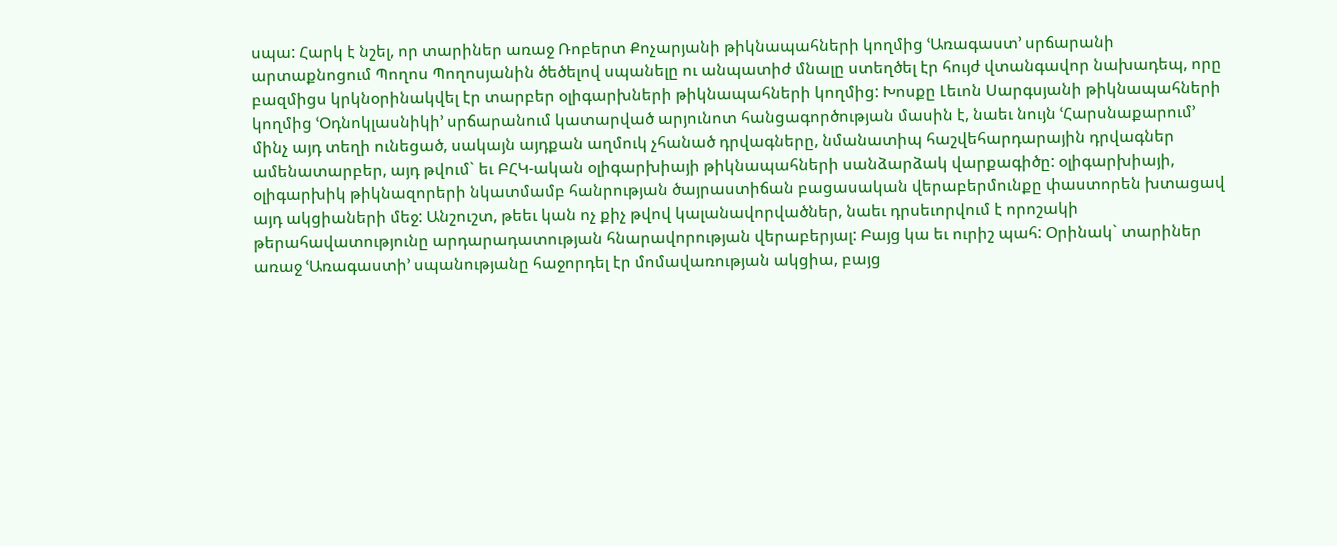սպա: Հարկ է նշել, որ տարիներ առաջ Ռոբերտ Քոչարյանի թիկնապահների կողմից ՙԱռագաստ՚ սրճարանի արտաքնոցում Պողոս Պողոսյանին ծեծելով սպանելը ու անպատիժ մնալը ստեղծել էր հույժ վտանգավոր նախադեպ, որը բազմիցս կրկնօրինակվել էր տարբեր օլիգարխների թիկնապահների կողմից: Խոսքը Լեւոն Սարգսյանի թիկնապահների կողմից ՙՕդնոկլասնիկի՚ սրճարանում կատարված արյունոտ հանցագործության մասին է, նաեւ նույն ՙՀարսնաքարում՚ մինչ այդ տեղի ունեցած, սակայն այդքան աղմուկ չհանած դրվագները, նմանատիպ հաշվեհարդարային դրվագներ ամենատարբեր, այդ թվում` եւ ԲՀԿ-ական օլիգարխիայի թիկնապահների սանձարձակ վարքագիծը: օլիգարխիայի, օլիգարխիկ թիկնազորերի նկատմամբ հանրության ծայրաստիճան բացասական վերաբերմունքը փաստորեն խտացավ այդ ակցիաների մեջ: Անշուշտ, թեեւ կան ոչ քիչ թվով կալանավորվածներ, նաեւ դրսեւորվում է որոշակի թերահավատությունը արդարադատության հնարավորության վերաբերյալ: Բայց կա եւ ուրիշ պահ: Օրինակ` տարիներ առաջ ՙԱռագաստի՚ սպանությանը հաջորդել էր մոմավառության ակցիա, բայց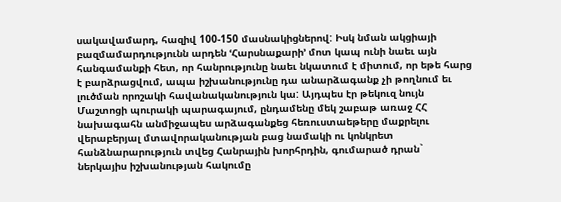սակավամարդ, հազիվ 100-150 մասնակիցներով: Իսկ նման ակցիայի բազմամարդությունն արդեն ՙՀարսնաքարի՚ մոտ կապ ունի նաեւ այն հանգամանքի հետ, որ հանրությունը նաեւ նկատում է միտում, որ եթե հարց է բարձրացվում, ապա իշխանությունը դա անարձագանք չի թողնում եւ լուծման որոշակի հավանականություն կա: Այդպես էր թեկուզ նույն Մաշտոցի պուրակի պարագայում, ընդամենը մեկ շաբաթ առաջ ՀՀ նախագահն անմիջապես արձագանքեց հեռուստաեթերը մաքրելու վերաբերյալ մտավորականության բաց նամակի ու կոնկրետ հանձնարարություն տվեց Հանրային խորհրդին, գումարած դրան` ներկայիս իշխանության հակումը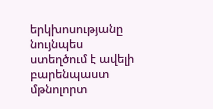երկխոսությանը նույնպես ստեղծում է ավելի բարենպաստ մթնոլորտ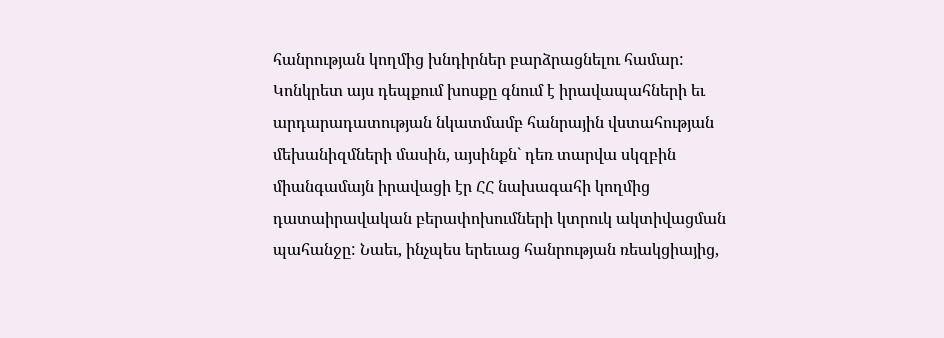հանրության կողմից խնդիրներ բարձրացնելու համար:
Կոնկրետ այս դեպքում խոսքը գնում է իրավապահների եւ արդարադատության նկատմամբ հանրային վստահության մեխանիզմների մասին, այսինքն` դեռ տարվա սկզբին միանգամայն իրավացի էր ՀՀ նախագահի կողմից դատաիրավական բերափոխումների կտրուկ ակտիվացման պահանջը: Նաեւ, ինչպես երեւաց հանրության ռեակցիայից,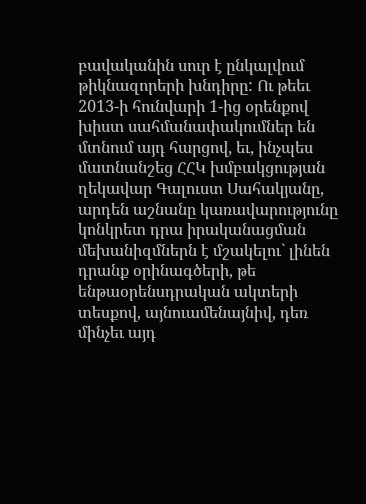բավականին սուր է ընկալվում թիկնազորերի խնդիրը: Ու թեեւ 2013-ի հունվարի 1-ից օրենքով խիստ սահմանափակումներ են մտնում այդ հարցով, եւ, ինչպես մատնանշեց ՀՀԿ խմբակցության ղեկավար Գալուստ Սահակյանը, արդեն աշնանը կառավարությունը կոնկրետ դրա իրականացման մեխանիզմներն է մշակելու` լինեն դրանք օրինագծերի, թե ենթաօրենսդրական ակտերի տեսքով, այնուամենայնիվ, դեռ մինչեւ այդ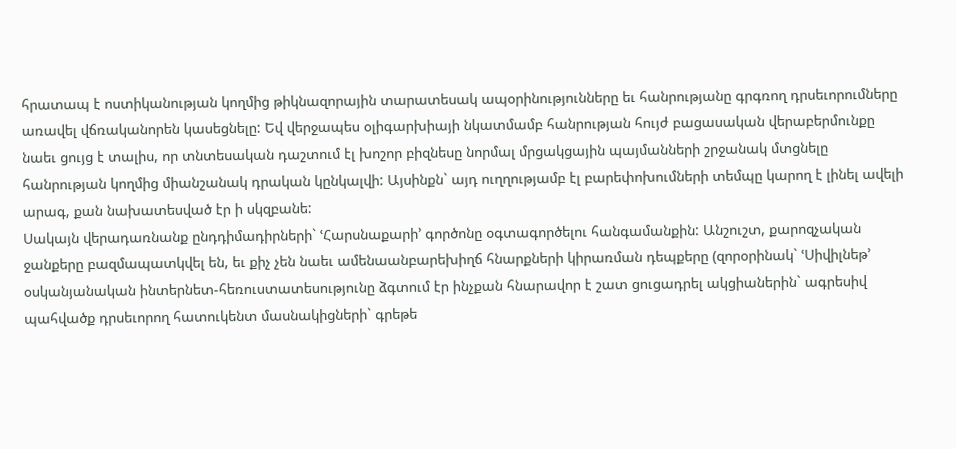հրատապ է ոստիկանության կողմից թիկնազորային տարատեսակ ապօրինությունները եւ հանրությանը գրգռող դրսեւորումները առավել վճռականորեն կասեցնելը: Եվ վերջապես օլիգարխիայի նկատմամբ հանրության հույժ բացասական վերաբերմունքը նաեւ ցույց է տալիս, որ տնտեսական դաշտում էլ խոշոր բիզնեսը նորմալ մրցակցային պայմանների շրջանակ մտցնելը հանրության կողմից միանշանակ դրական կընկալվի: Այսինքն` այդ ուղղությամբ էլ բարեփոխումների տեմպը կարող է լինել ավելի արագ, քան նախատեսված էր ի սկզբանե:
Սակայն վերադառնանք ընդդիմադիրների` ՙՀարսնաքարի՚ գործոնը օգտագործելու հանգամանքին: Անշուշտ, քարոզչական ջանքերը բազմապատկվել են, եւ քիչ չեն նաեւ ամենաանբարեխիղճ հնարքների կիրառման դեպքերը (զորօրինակ` ՙՍիվիլնեթ՚ օսկանյանական ինտերնետ-հեռուստատեսությունը ձգտում էր ինչքան հնարավոր է շատ ցուցադրել ակցիաներին` ագրեսիվ պահվածք դրսեւորող հատուկենտ մասնակիցների` գրեթե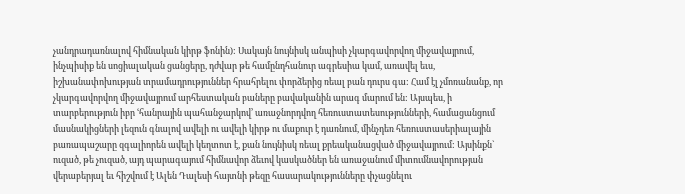չանդրադառնալով հիմնական կիրթ ֆոնին): Սակայն նույնիսկ անպիսի չկարգավորվող միջավայրում, ինչպիսիք են սոցիալական ցանցերը, դժվար թե համընդհանուր ագրեսիա կամ, առավել եւս, իշխանափոխության տրամադրություններ հրահրելու փորձերից ռեալ բան դուրս գա: Համ էլ չմոռանանք, որ չկարգավորվող միջավայրում արհեստական բաները բավականին արագ մարում են: Այսպես, ի տարբերություն իբր ՙհանրային պահանջարկով՚ առաջնորդվող հեռուստատեսությունների, համացանցում մասնակիցների լեզուն գնալով ավելի ու ավելի կիրթ ու մաքուր է դառնում, մինչդեռ հեռուստասերիալային բառապաշարը զգալիորեն ավելի կեղտոտ է, քան նույնիսկ ռեալ քրեականացված միջավայրում: Այսինքն` ուզած, թե չուզած, այդ պարագայում հիմնավոր ձեւով կասկածներ են առաջանում միտումնավորության վերաբերյալ եւ հիշվում է Ալեն Դալեսի հայտնի թեզը հասարակությունները փչացնելու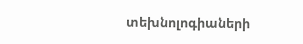տեխնոլոգիաների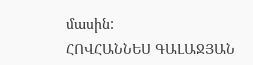մասին:
ՀՈՎՀԱՆՆԵՍ ԳԱԼԱՋՅԱՆ